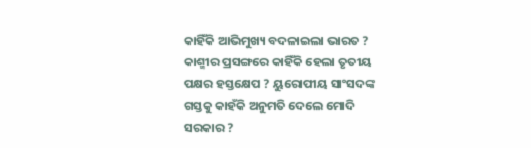କାହିଁକି ଆଭିମୁଖ୍ୟ ବଦଳାଇଲା ଭାରତ ? କାଶ୍ମୀର ପ୍ରସଙ୍ଗରେ କାହିଁକି ହେଲା ତୃତୀୟ ପକ୍ଷର ହସ୍ତକ୍ଷେପ ? ୟୁରୋପୀୟ ସାଂସଦଙ୍କ ଗସ୍ତକୁ କାହଁକି ଅନୁମତି ଦେଲେ ମୋଦି ସରକାର ?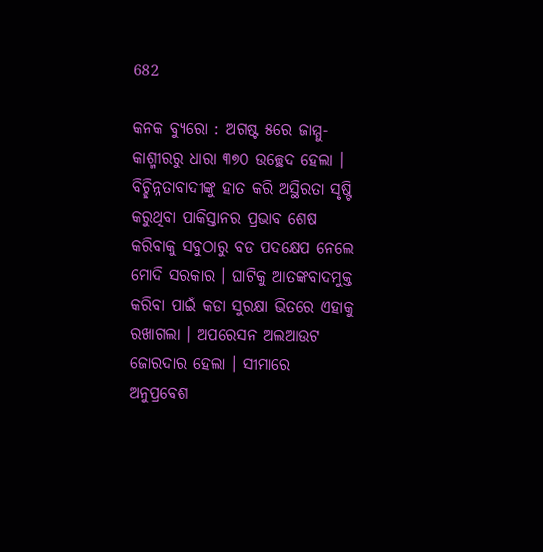682

କନକ ବ୍ୟୁରୋ : ଅଗଷ୍ଟ ୫ରେ ଜାମ୍ମୁ-କାଶ୍ମୀରରୁ ଧାରା ୩୭୦ ଉଚ୍ଛେଦ ହେଲା । ବିଚ୍ଛିନ୍ନତାବାଦୀଙ୍କୁ ହାତ କରି ଅସ୍ଥିରତା ସୃଷ୍ଟି କରୁଥିବା ପାକିସ୍ତାନର ପ୍ରଭାବ ଶେଷ କରିବାକୁ ସବୁଠାରୁ ବଡ ପଦକ୍ଷେପ ନେଲେ ମୋଦି ସରକାର । ଘାଟିକୁ ଆତଙ୍କବାଦମୁକ୍ତ କରିବା ପାଇଁ କଡା ସୁରକ୍ଷା ଭିତରେ ଏହାକୁ ରଖାଗଲା । ଅପରେସନ ଅଲଆଉଟ ଜୋରଦାର ହେଲା । ସୀମାରେ ଅନୁପ୍ରବେଶ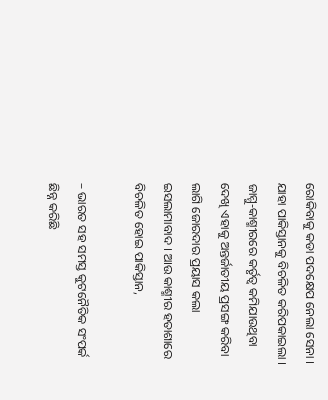ରୋକିବାକୁ କଡା ପଦକ୍ଷେପ ନେଲା ସେନା । ଯାହା ପାକିସ୍ତାନକୁ ବିଚଳିତ କରିପକାଇଲା । ଜାମ୍ମୁ-କାଶ୍ମୀରରେ କର୍ତୃତ୍ୱ କମିଯାଉଥିବା ଦେଖି ଏହାକୁ ଅନ୍ତର୍ଜାତୀୟ ପ୍ରସଙ୍ଗ କରିବା ଲାଗି ଜୋରଦାର ପ୍ରୟାସ କଲା ଇସଲାମାବାଦ । ଆଉ କାଶ୍ମୀର ହତାଶାରେ ବିଚଳିତ ହୋଇ ପାକିସ୍ତାନ,

– ଭାରତ ସହ ସମସ୍ତ କୁଟନୈତିକ ସଂପର୍କ ଛିନ୍ନ କରିଛି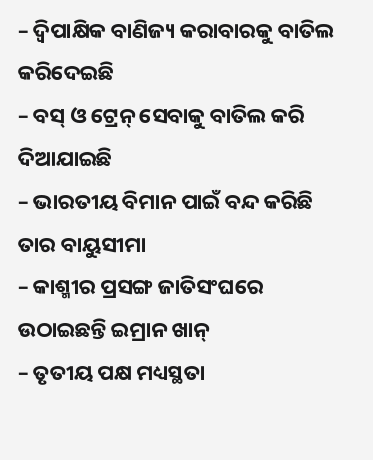– ଦ୍ୱିପାକ୍ଷିକ ବାଣିଜ୍ୟ କରାବାରକୁ ବାତିଲ କରିଦେଇଛି
– ବସ୍ ଓ ଟ୍ରେନ୍ ସେବାକୁ ବାତିଲ କରି ଦିଆଯାଇଛି
– ଭାରତୀୟ ବିମାନ ପାଇଁ ବନ୍ଦ କରିଛି ତାର ବାୟୁସୀମା
– କାଶ୍ମୀର ପ୍ରସଙ୍ଗ ଜାତିସଂଘରେ ଉଠାଇଛନ୍ତି ଇମ୍ରାନ ଖାନ୍
– ତୃତୀୟ ପକ୍ଷ ମଧ୍ୟସ୍ଥତା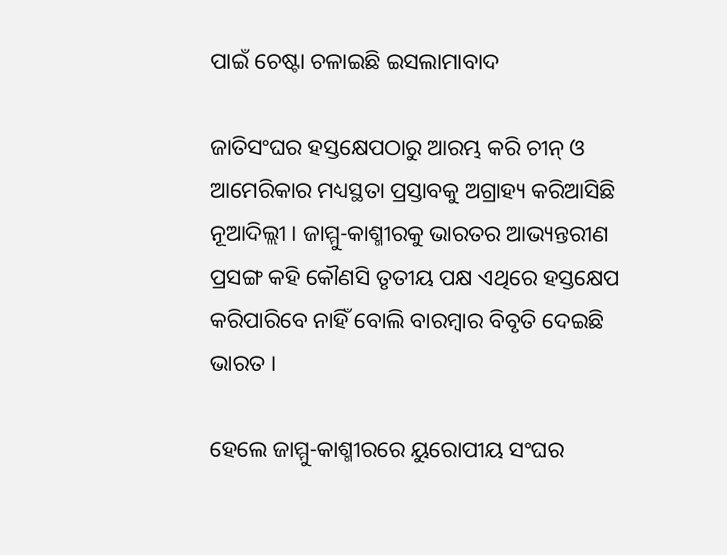ପାଇଁ ଚେଷ୍ଟା ଚଳାଇଛି ଇସଲାମାବାଦ

ଜାତିସଂଘର ହସ୍ତକ୍ଷେପଠାରୁ ଆରମ୍ଭ କରି ଚୀନ୍ ଓ ଆମେରିକାର ମଧ୍ୟସ୍ଥତା ପ୍ରସ୍ତାବକୁ ଅଗ୍ରାହ୍ୟ କରିଆସିଛି ନୂଆଦିଲ୍ଲୀ । ଜାମ୍ମୁ-କାଶ୍ମୀରକୁ ଭାରତର ଆଭ୍ୟନ୍ତରୀଣ ପ୍ରସଙ୍ଗ କହି କୌଣସି ତୃତୀୟ ପକ୍ଷ ଏଥିରେ ହସ୍ତକ୍ଷେପ କରିପାରିବେ ନାହିଁ ବୋଲି ବାରମ୍ବାର ବିବୃତି ଦେଇଛି ଭାରତ ।

ହେଲେ ଜାମ୍ମୁ-କାଶ୍ମୀରରେ ୟୁରୋପୀୟ ସଂଘର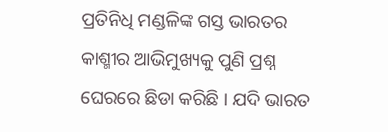ପ୍ରତିନିଧି ମଣ୍ଡଳିଙ୍କ ଗସ୍ତ ଭାରତର କାଶ୍ମୀର ଆଭିମୁଖ୍ୟକୁ ପୁଣି ପ୍ରଶ୍ନ ଘେରରେ ଛିଡା କରିଛି । ଯଦି ଭାରତ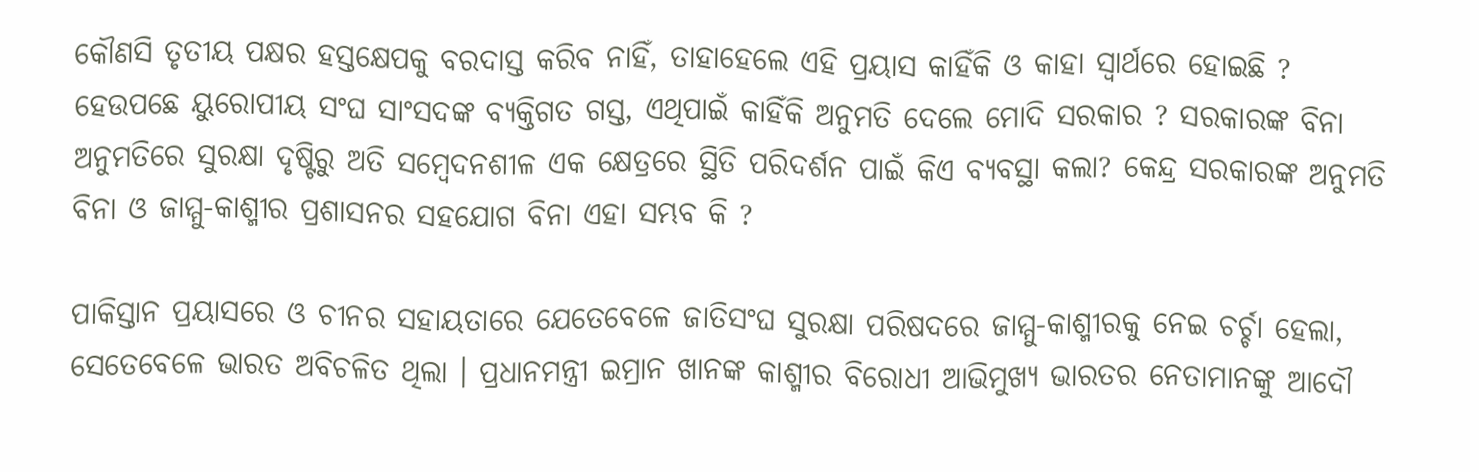କୌଣସି ତୃତୀୟ ପକ୍ଷର ହସ୍ତକ୍ଷେପକୁ ବରଦାସ୍ତ କରିବ ନାହିଁ, ତାହାହେଲେ ଏହି ପ୍ରୟାସ କାହିଁକି ଓ କାହା ସ୍ୱାର୍ଥରେ ହୋଇଛି ? ହେଉପଛେ ୟୁରୋପୀୟ ସଂଘ ସାଂସଦଙ୍କ ବ୍ୟକ୍ତିଗତ ଗସ୍ତ, ଏଥିପାଇଁ କାହିଁକି ଅନୁମତି ଦେଲେ ମୋଦି ସରକାର ? ସରକାରଙ୍କ ବିନା ଅନୁମତିରେ ସୁରକ୍ଷା ଦୃଷ୍ଟିରୁ ଅତି ସମ୍ବେଦନଶୀଳ ଏକ କ୍ଷେତ୍ରରେ ସ୍ଥିତି ପରିଦର୍ଶନ ପାଇଁ କିଏ ବ୍ୟବସ୍ଥା କଲା? କେନ୍ଦ୍ର ସରକାରଙ୍କ ଅନୁମତି ବିନା ଓ ଜାମ୍ମୁ-କାଶ୍ମୀର ପ୍ରଶାସନର ସହଯୋଗ ବିନା ଏହା ସମ୍ଭବ କି ?

ପାକିସ୍ତାନ ପ୍ରୟାସରେ ଓ ଚୀନର ସହାୟତାରେ ଯେତେବେଳେ ଜାତିସଂଘ ସୁରକ୍ଷା ପରିଷଦରେ ଜାମ୍ମୁ-କାଶ୍ମୀରକୁ ନେଇ ଚର୍ଚ୍ଚା ହେଲା, ସେତେବେଳେ ଭାରତ ଅବିଚଳିତ ଥିଲା । ପ୍ରଧାନମନ୍ତ୍ରୀ ଇମ୍ରାନ ଖାନଙ୍କ କାଶ୍ମୀର ବିରୋଧୀ ଆଭିମୁଖ୍ୟ ଭାରତର ନେତାମାନଙ୍କୁ ଆଦୌ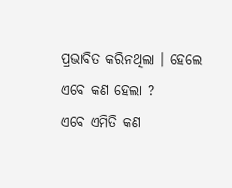ପ୍ରଭାବିତ କରିନଥିଲା । ହେଲେ ଏବେ କଣ ହେଲା ?
ଏବେ ଏମିତି କଣ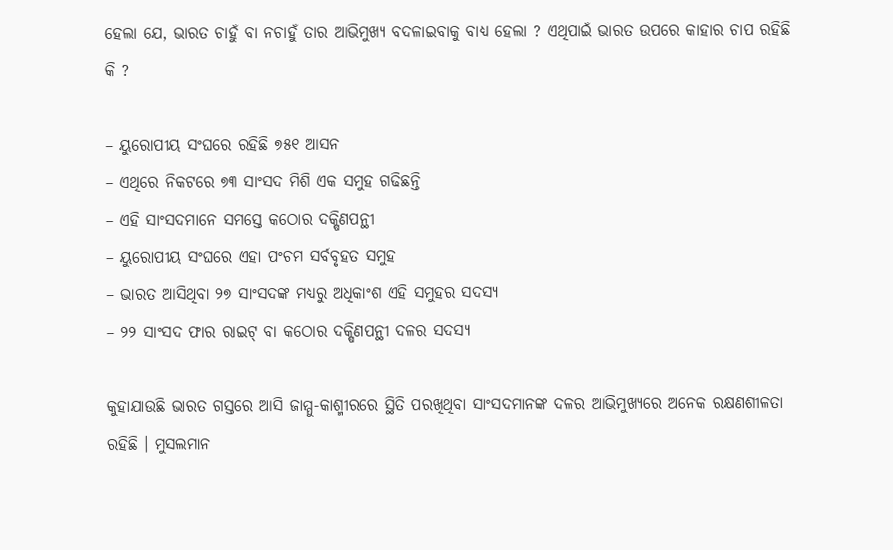ହେଲା ଯେ, ଭାରତ ଚାହୁଁ ବା ନଚାହୁଁ ତାର ଆଭିମୁଖ୍ୟ ବଦଳାଇବାକୁ ବାଧ୍ୟ ହେଲା ? ଏଥିପାଇଁ ଭାରତ ଉପରେ କାହାର ଚାପ ରହିଛି କି ?

– ୟୁରୋପୀୟ ସଂଘରେ ରହିଛି ୭୫୧ ଆସନ
– ଏଥିରେ ନିକଟରେ ୭୩ ସାଂସଦ ମିଶି ଏକ ସମୁହ ଗଢିଛନ୍ତି
– ଏହି ସାଂସଦମାନେ ସମସ୍ତେ କଠୋର ଦକ୍ଷିଣପନ୍ଥୀ
– ୟୁରୋପୀୟ ସଂଘରେ ଏହା ପଂଚମ ସର୍ବବୃହତ ସମୁହ
– ଭାରତ ଆସିଥିବା ୨୭ ସାଂସଦଙ୍କ ମଧ୍ୟରୁ ଅଧିକାଂଶ ଏହି ସମୁହର ସଦସ୍ୟ
– ୨୨ ସାଂସଦ ଫାର ରାଇଟ୍ ବା କଠୋର ଦକ୍ଷିଣପନ୍ଥୀ ଦଳର ସଦସ୍ୟ

କୁହାଯାଉଛି ଭାରତ ଗସ୍ତରେ ଆସି ଜାମ୍ମୁ-କାଶ୍ମୀରରେ ସ୍ଥିତି ପରଖିଥିବା ସାଂସଦମାନଙ୍କ ଦଳର ଆଭିମୁଖ୍ୟରେ ଅନେକ ରକ୍ଷଣଶୀଳତା ରହିଛି । ମୁସଲମାନ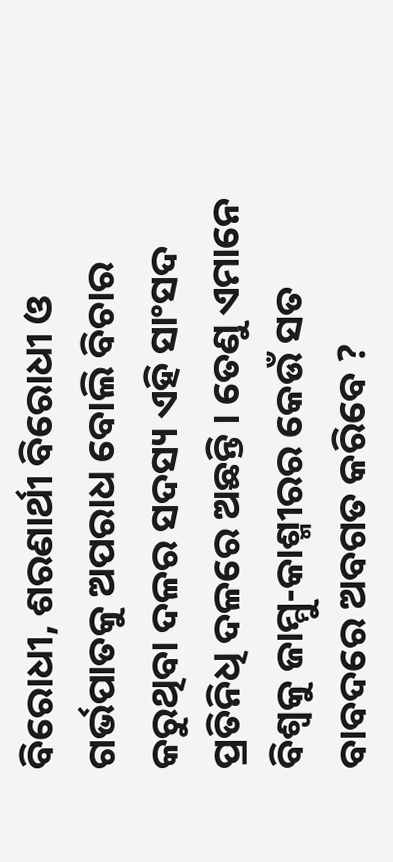ବିରୋଧୀ, ଶରଣାର୍ଥୀ ବିରୋଧୀ ଓ ଗର୍ଭପାତକୁ ଅପରାଧ ବୋଲି ବିଚାର କରୁଥିବା ଦଳର ସଦସ୍ୟ ଏହି ସାଂସଦ ପ୍ରତିନିଧି ଦଳରେ ଅଛନ୍ତି । ତେଣୁ ଏମାନେ ବିଶ୍ୱକୁ ଜାମ୍ମୁ-କାଶ୍ମୀରର କେଉଁ ସତ ବାବଦରେ ଅବଗତ କରିବେ ?